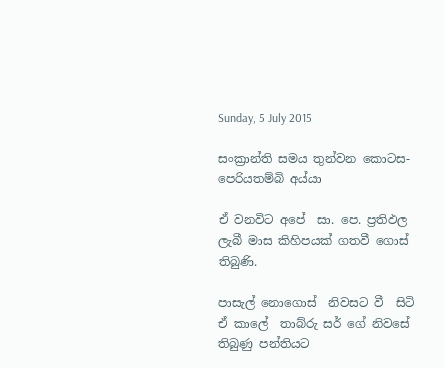Sunday, 5 July 2015

සංක්‍රාන්ති සමය තුන්වන කොටස- පෙරියතම්බි අය්යා

ඒ වනවිට අපේ  සා. පෙ. ප්‍රතිඵල ලැබී මාස කිහිපයක් ගතවී ගොස් තිබුණි.

පාසැල් නොගොස්  නිවසට වී  සිටි ඒ කාලේ  තාබ්රු සර් ගේ නිවසේ තිබුණු පන්තියට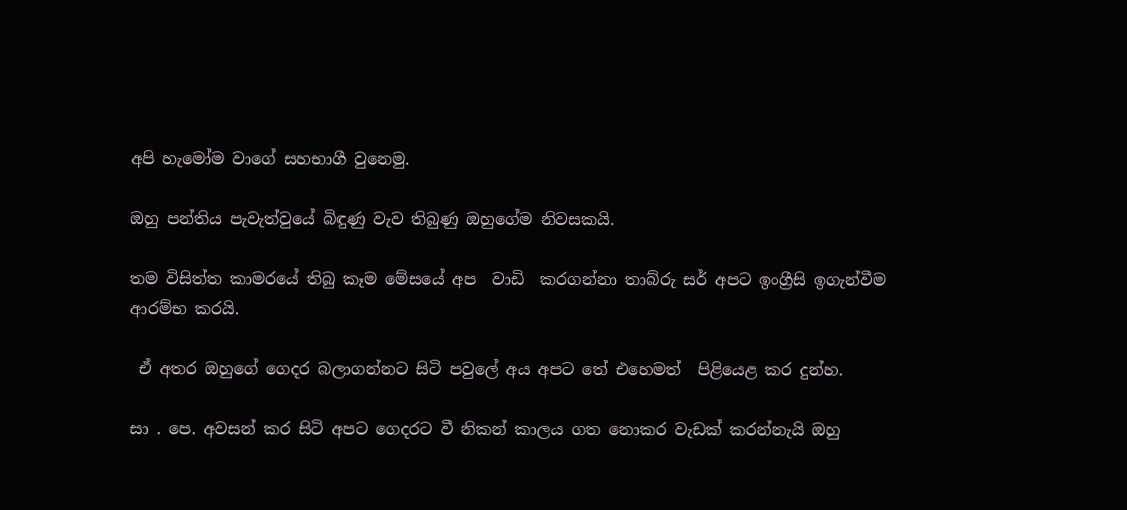අපි හැමෝම වාගේ සහභාගී වුනෙමු.

ඔහු පන්තිය පැවැත්වුයේ බිඳුණු වැව තිබුණු ඔහුගේම නිවසකයි.

තම විසිත්ත කාමරයේ තිබු කෑම මේසයේ අප  වාඩි  කරගන්නා තාබ්රු සර් අපට ඉංග්‍රීසි ඉගැන්වීම ආරම්භ කරයි.

 ඒ අතර ඔහුගේ ගෙදර බලාගන්නට සිටි පවුලේ අය අපට තේ එහෙමත්  පිළියෙළ කර දුන්හ.

සා . පෙ. අවසන් කර සිටි අපට ගෙදරට වී නිකන් කාලය ගත නොකර වැඩක් කරන්නැයි ඔහු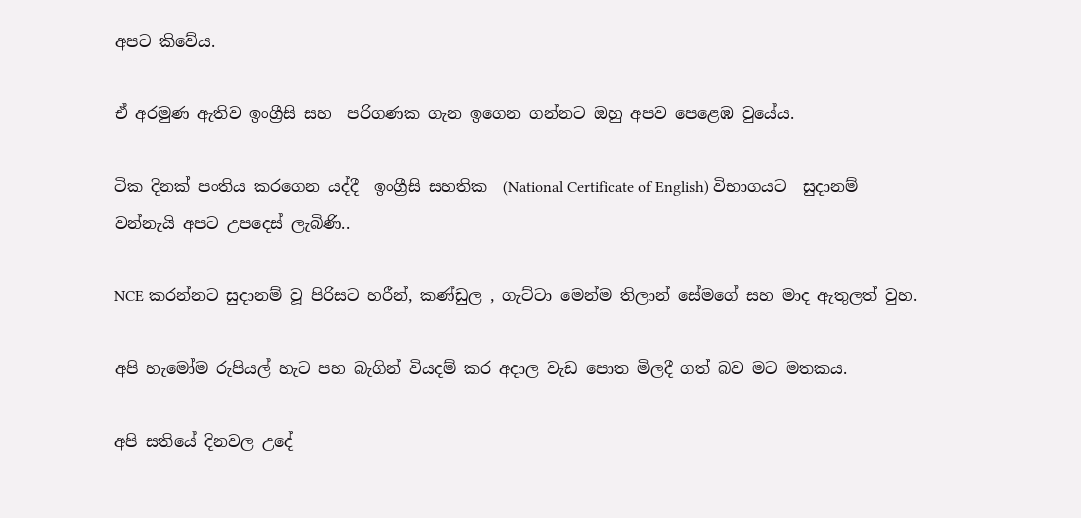අපට කිවේය.

ඒ අරමුණ ඇතිව ඉංග්‍රීසි සහ  පරිගණක ගැන ඉගෙන ගන්නට ඔහු අපව පෙළෙඹ වුයේය.

ටික දිනක් පංතිය කරගෙන යද්දී  ඉංග්‍රීසි සහතික  (National Certificate of English) විභාගයට  සුදානම් වන්නැයි අපට උපදෙස් ලැබිණි..

NCE කරන්නට සුදානම් වූ පිරිසට හරීන්, කණ්ඩුල , ගැට්ටා මෙන්ම තිලාන් සේමගේ සහ මාද ඇතුලත් වුහ.

අපි හැමෝම රුපියල් හැට පහ බැගින් වියදම් කර අදාල වැඩ පොත මිලදී ගත් බව මට මතකය.

අපි සතියේ දිනවල උදේ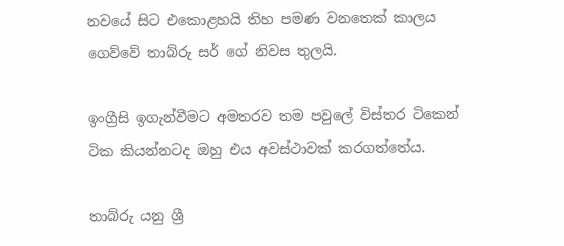නවයේ සිට එකොළහයි තිහ පමණ වනතෙක් කාලය ගෙව්වේ තාබ්රු සර් ගේ නිවස තුලයි.

ඉංග්‍රීසි ඉගැන්වීමට අමතරව තම පවුලේ විස්තර ටිකෙන් ටික කියන්නටද ඔහු එය අවස්ථාවක් කරගත්තේය.

තාබ්රු යනු ශ්‍රී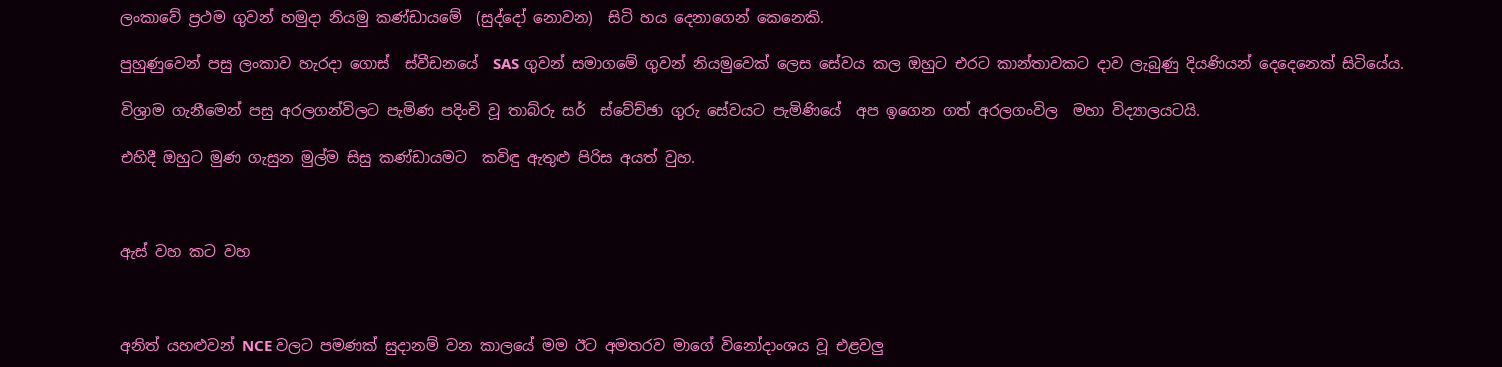ලංකාවේ ප්‍රථම ගුවන් හමුදා නියමු කණ්ඩායමේ  (සුද්දෝ නොවන)  සිටි හය දෙනාගෙන් කෙනෙකි.

පුහුණුවෙන් පසු ලංකාව හැරදා ගොස්  ස්වීඩනයේ  SAS ගුවන් සමාගමේ ගුවන් නියමුවෙක් ලෙස සේවය කල ඔහුට එරට කාන්තාවකට දාව ලැබුණු දියණියන් දෙදෙනෙක් සිටියේය.

විශ්‍රාම ගැනීමෙන් පසු අරලගන්විලට පැමිණ පදිංචි වූ තාබ්රු සර්  ස්වේච්ඡා ගුරු සේවයට පැමිණියේ  අප ඉගෙන ගත් අරලගංවිල  මහා විද්‍යාලයටයි.

එහිදී ඔහුට මුණ ගැසුන මුල්ම සිසු කණ්ඩායමට  කවිඳු ඇතුළු පිරිස අයත් වුහ.



ඇස් වහ කට වහ



අනිත් යහළුවන් NCE වලට පමණක් සුදානම් වන කාලයේ මම ඊට අමතරව මාගේ විනෝදාංශය වූ එළවලු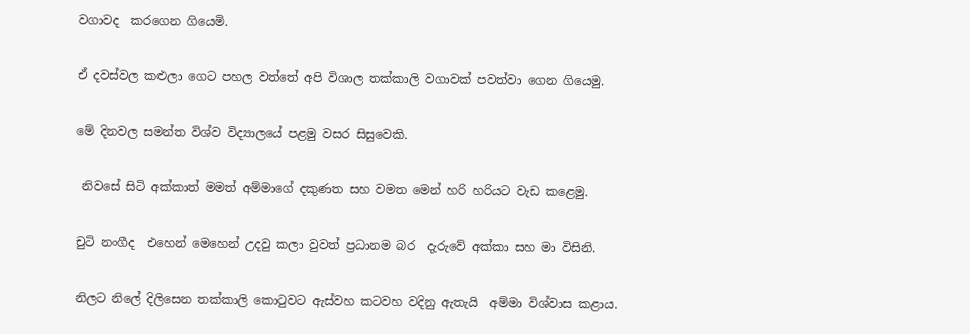වගාවද  කරගෙන ගියෙමි.

ඒ දවස්වල කළුලා ගෙට පහල වත්තේ අපි විශාල තක්කාලි වගාවක් පවත්වා ගෙන ගියෙමු.

මේ දිනවල සමන්ත විශ්ව විද්‍යාලයේ පළමු වසර සිසුවෙකි.

 නිවසේ සිටි අක්කාත් මමත් අම්මාගේ දකුණත සහ වමත මෙන් හරි හරියට වැඩ කළෙමු.

චුටි නංගීද  එහෙන් මෙහෙන් උදවු කලා වුවත් ප්‍රධානම බර  දැරුවේ අක්කා සහ මා විසිනි.

නිලට නිලේ දිලිසෙන තක්කාලි කොටුවට ඇස්වහ කටවහ වදිනු ඇතැයි  අම්මා විශ්වාස කළාය.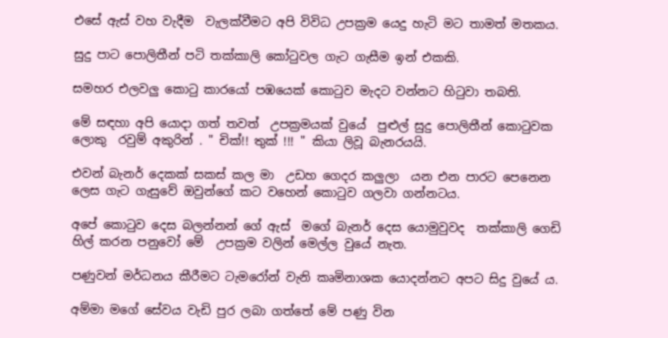එසේ ඇස් වහ වැදීම  වැලක්වීමට අපි විවිධ උපක්‍රම යෙදු හැටි මට තාමත් මතකය.

සුදු පාට පොලිතීන් පටි තක්කාලි කෝටුවල ගැට ගැසීම ඉන් එකකි.

සමහර එලවලු කොටු කාරයෝ පඹයෙක් කොටුව මැදට වන්නට හිටුවා තබති.

මේ සඳහා අපි යොදා ගත් තවත්  උපක්‍රමයක් වුයේ  පුළුල් සුදු පොලිතීන් කොටුවක  ලොකු  රවුම් අකුරින් . " චික්!! තුක් !!! " කියා ලිවූ බැනරයයි.

එවන් බැනර් දෙකක් සකස් කල මා  උඩහ ගෙදර කලුලා  යන එන පාරට පෙනෙන ලෙස ගැට ගැසුවේ ඔවුන්ගේ කට වහෙන් කොටුව ගලවා ගන්නටය.

අපේ කොටුව දෙස බලන්නන් ගේ ඇස්  මගේ බැනර් දෙස යොමුවුවද  තක්කාලි ගෙඩි හිල් කරන පනුවෝ මේ  උපක්‍රම වලින් මෙල්ල වුයේ නැත.

පණුවන් මර්ධනය කීරීමට ටැමරෝන් වැනි කෘමිනාශක යොදන්නට අපට සිදු වුයේ ය.

අම්මා මගේ සේවය වැඩි පුර ලබා ගත්තේ මේ පණු වින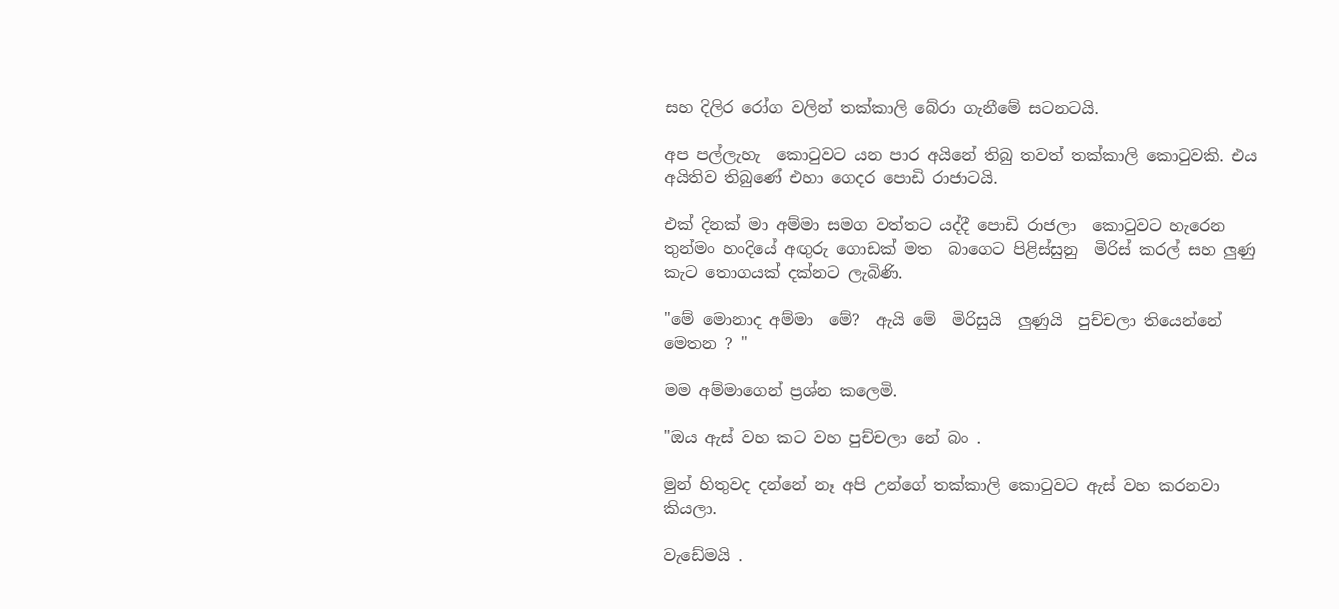සහ දිලිර රෝග වලින් තක්කාලි බේරා ගැනීමේ සටනටයි.

අප පල්ලැහැ  කොටුවට යන පාර අයිනේ තිබු තවත් තක්කාලි කොටුවකි. එය අයිතිව තිබුණේ එහා ගෙදර පොඩි රාජාටයි.

එක් දිනක් මා අම්මා සමග වත්තට යද්දී පොඩි රාජලා  කොටුවට හැරෙන තුන්මං හංදියේ අඟුරු ගොඩක් මත  බාගෙට පිළිස්සුනු  මිරිස් කරල් සහ ලුණු කැට තොගයක් දක්නට ලැබිණි.

"මේ මොනාද අම්මා  මේ?  ඇයි මේ  මිරිසුයි  ලුණුයි  පුච්චලා තියෙන්නේ මෙතන ? "

මම අම්මාගෙන් ප්‍රශ්න කලෙමි.

"ඔය ඇස් වහ කට වහ පුච්චලා නේ බං .

මුන් හිතුවද දන්නේ නෑ අපි උන්ගේ තක්කාලි කොටුවට ඇස් වහ කරනවා කියලා.

වැඩේමයි .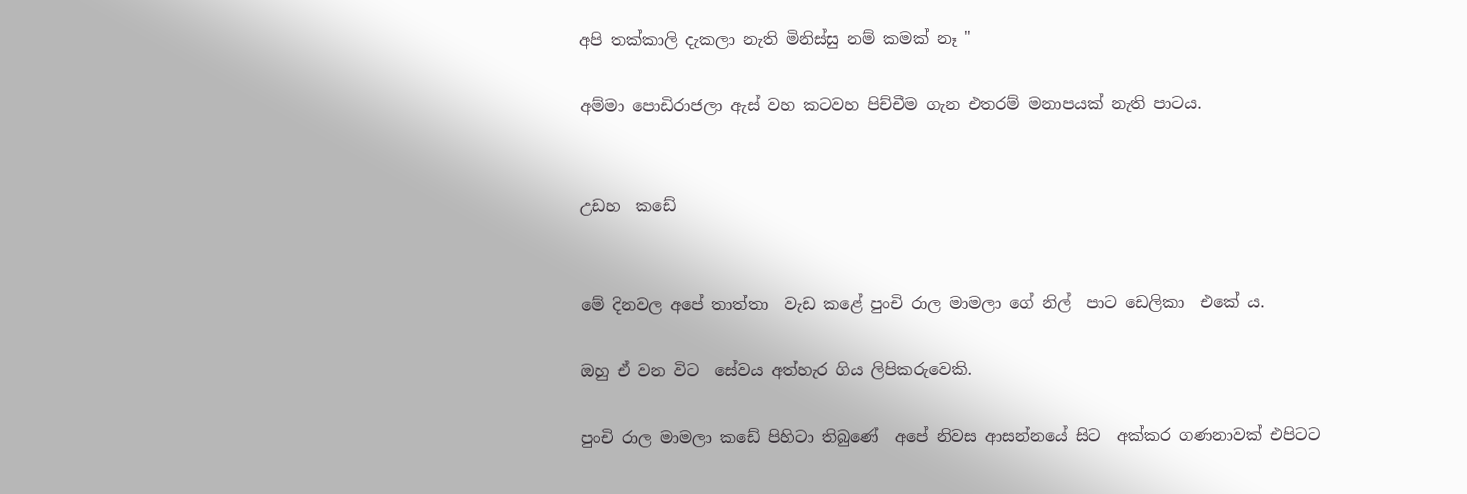අපි තක්කාලි දැකලා නැති මිනිස්සු නම් කමක් නෑ "

අම්මා පොඩිරාජලා ඇස් වහ කටවහ පිච්චීම ගැන එතරම් මනාපයක් නැති පාටය.


උඩහ  කඩේ


මේ දිනවල අපේ තාත්තා  වැඩ කළේ පුංචි රාල මාමලා ගේ නිල්  පාට ඩෙලිකා  එකේ ය.

ඔහු ඒ වන විට  සේවය අත්හැර ගිය ලිපිකරුවෙකි.

පුංචි රාල මාමලා කඩේ පිහිටා තිබුණේ  අපේ නිවස ආසන්නයේ සිට  අක්කර ගණනාවක් එපිටට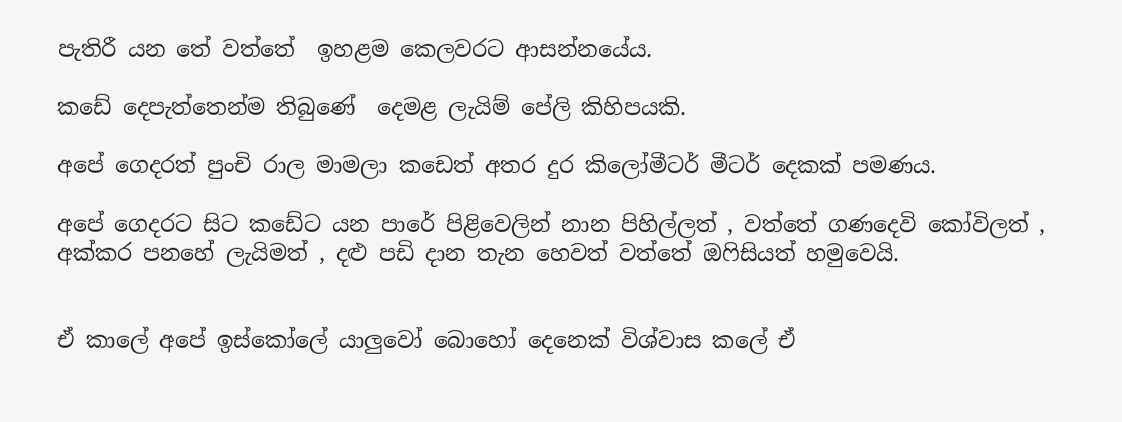පැතිරී යන තේ වත්තේ  ඉහළම කෙලවරට ආසන්නයේය.

කඩේ දෙපැත්තෙන්ම තිබුණේ  දෙමළ ලැයිම් පේලි කිහිපයකි.

අපේ ගෙදරත් පුංචි රාල මාමලා කඩෙත් අතර දුර කිලෝමීටර් මීටර් දෙකක් පමණය.

අපේ ගෙදරට සිට කඩේට යන පාරේ පිළිවෙලින් නාන පිහිල්ලත් , වත්තේ ගණදෙවි කෝවිලත් , අක්කර පනහේ ලැයිමත් , දළු පඩි දාන තැන හෙවත් වත්තේ ඔෆිසියත් හමුවෙයි.


ඒ කාලේ අපේ ඉස්කෝලේ යාලුවෝ බොහෝ දෙනෙක් විශ්වාස කලේ ඒ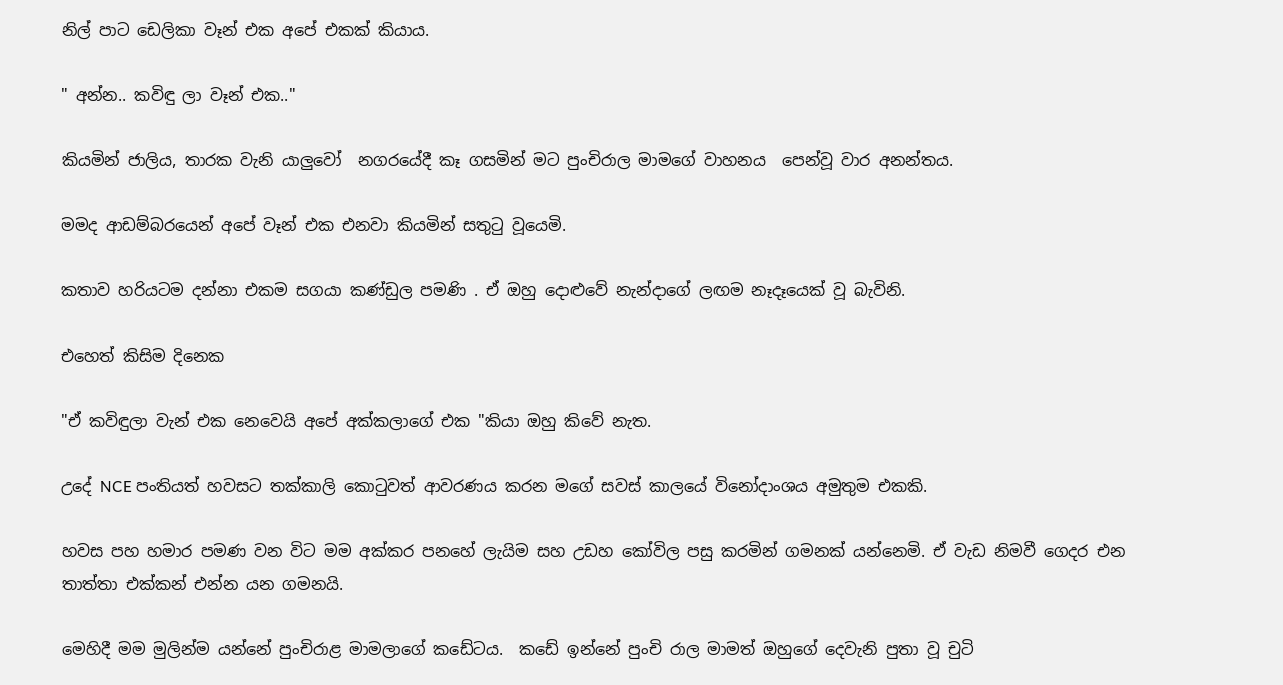නිල් පාට ඩෙලිකා වෑන් එක අපේ එකක් කියාය.

" අන්න.. කවිඳු ලා වෑන් එක.."

කියමින් ජාලිය, තාරක වැනි යාලුවෝ  නගරයේදී කෑ ගසමින් මට පුංචිරාල මාමගේ වාහනය  පෙන්වූ වාර අනන්තය.

මමද ආඩම්බරයෙන් අපේ වෑන් එක එනවා කියමින් සතුටු වූයෙමි.

කතාව හරියටම දන්නා එකම සගයා කණ්ඩුල පමණි . ඒ ඔහු දොළුවේ නැන්දාගේ ලඟම නෑදෑයෙක් වූ බැවිනි.

එහෙත් කිසිම දිනෙක

"ඒ කවිඳුලා වැන් එක නෙවෙයි අපේ අක්කලාගේ එක "කියා ඔහු කිවේ නැත.

උදේ NCE පංතියත් හවසට තක්කාලි කොටුවත් ආවරණය කරන මගේ සවස් කාලයේ විනෝදාංශය අමුතුම එකකි.

හවස පහ හමාර පමණ වන විට මම අක්කර පනහේ ලැයිම සහ උඩහ කෝවිල පසු කරමින් ගමනක් යන්නෙමි. ඒ වැඩ නිමවී ගෙදර එන තාත්තා එක්කන් එන්න යන ගමනයි.

මෙහිදී මම මුලින්ම යන්නේ පුංචිරාළ මාමලාගේ කඩේටය.  කඩේ ඉන්නේ පුංචි රාල මාමත් ඔහුගේ දෙවැනි පුතා වූ චුටි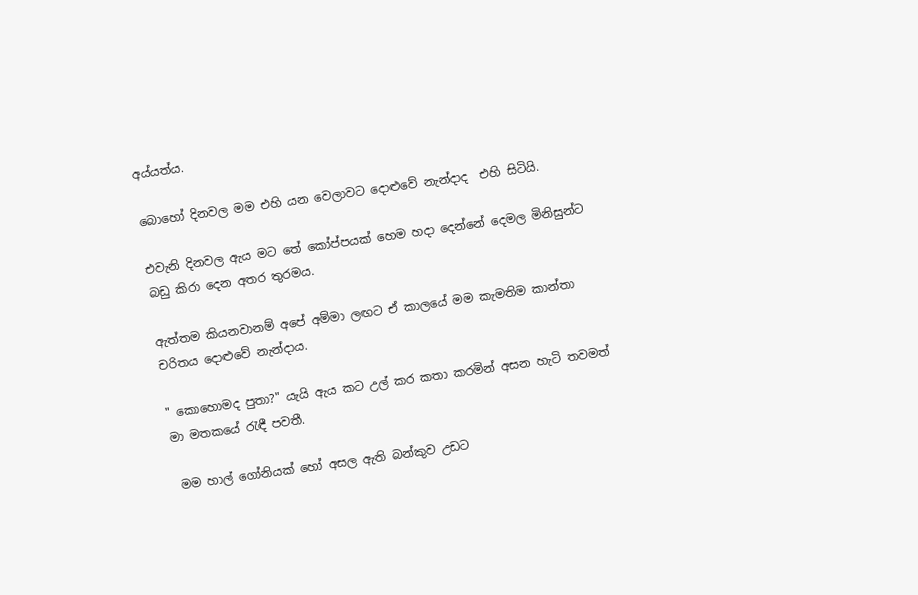අය්යත්ය.

බොහෝ දිනවල මම එහි යන වෙලාවට දොළුවේ නැන්දාද  එහි සිටියි.

එවැනි දිනවල ඇය මට තේ කෝප්පයක් හෙම හදා දෙන්නේ දෙමල මිනිසුන්ට බඩු කිරා දෙන අතර තුරමය.

ඇත්තම කියනවානම් අපේ අම්මා ලඟට ඒ කාලයේ මම කැමතිම කාන්තා චරිතය දොළුවේ නැන්දාය.

" කොහොමද පුතා?" යැයි ඇය කට උල් කර කතා කරමින් අසන හැටි තවමත් මා මතකයේ රැඳී පවතී.

 මම හාල් ගෝනියක් හෝ අසල ඇති බන්කුව උඩට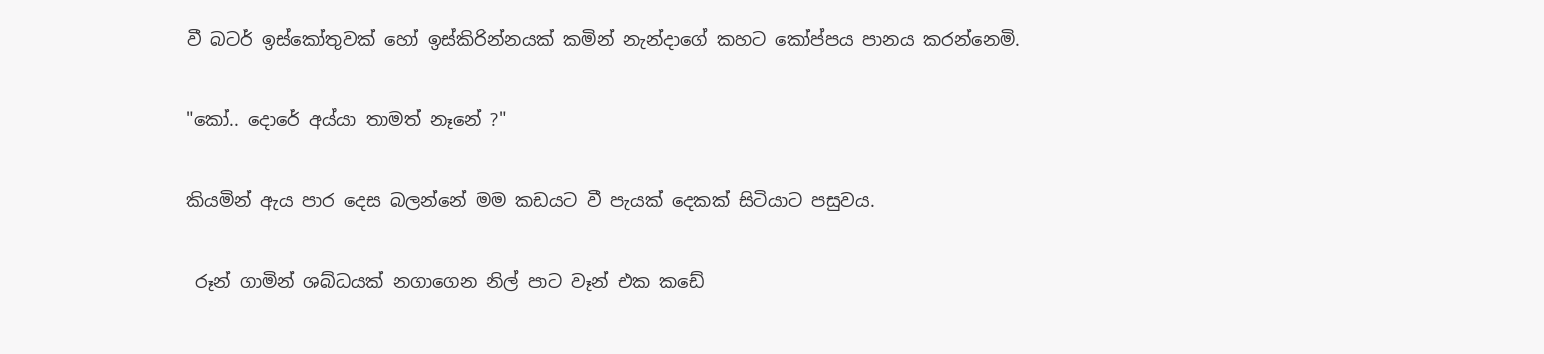වී බටර් ඉස්කෝතුවක් හෝ ඉස්කිරින්නයක් කමින් නැන්දාගේ කහට කෝප්පය පානය කරන්නෙමි.

"කෝ.. දොරේ අය්යා තාමත් නෑනේ ?"

කියමින් ඇය පාර දෙස බලන්නේ මම කඩයට වී පැයක් දෙකක් සිටියාට පසුවය.

 රූන් ගාමින් ශබ්ධයක් නගාගෙන නිල් පාට වෑන් එක කඩේ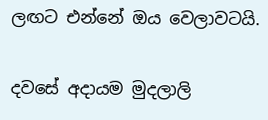ලඟට එන්නේ ඔය වෙලාවටයි.

දවසේ අදායම මුදලාලි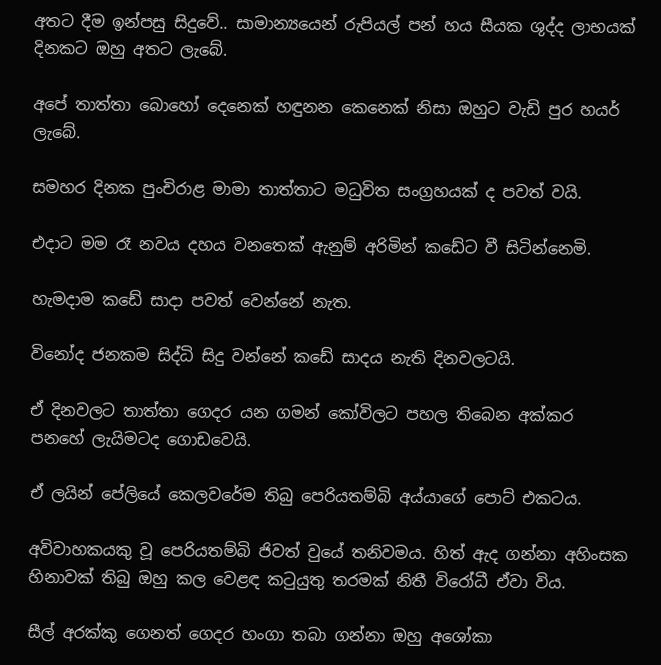අතට දීම ඉන්පසු සිදුවේ.. සාමාන්‍යයෙන් රුපියල් පන් හය සීයක ශුද්ද ලාභයක් දිනකට ඔහු අතට ලැබේ.

අපේ තාත්තා බොහෝ දෙනෙක් හඳුනන කෙනෙක් නිසා ඔහුට වැඩි පුර හයර් ලැබේ.

සමහර දිනක පුංචිරාළ මාමා තාත්තාට මධුවිත සංග්‍රහයක් ද පවත් වයි.

එදාට මම රෑ නවය දහය වනතෙක් ඇනුම් අරිමින් කඩේට වී සිටින්නෙමි.

හැමදාම කඩේ සාදා පවත් වෙන්නේ නැත.

විනෝද ජනකම සිද්ධි සිදු වන්නේ කඩේ සාදය නැති දිනවලටයි.

ඒ දිනවලට තාත්තා ගෙදර යන ගමන් කෝවිලට පහල තිබෙන අක්කර පනහේ ලැයිමටද ගොඩවෙයි.

ඒ ලයින් පේලියේ කෙලවරේම තිබු පෙරියතම්බි අය්යාගේ පොට් එකටය.

අවිවාහකයකු වූ පෙරියතම්බි ජිවත් වුයේ තනිවමය. හිත් ඇද ගන්නා අහිංසක හිනාවක් තිබු ඔහු කල වෙළඳ කටුයුතු තරමක් නිතී විරෝධී ඒවා විය.

සීල් අරක්කු ගෙනත් ගෙදර හංගා තබා ගන්නා ඔහු අශෝකා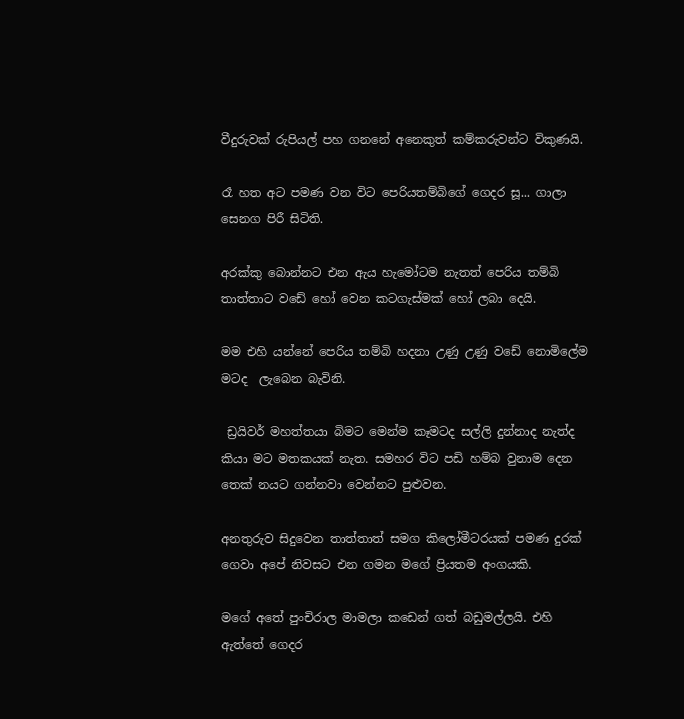වීදුරුවක් රුපියල් පහ ගනනේ අනෙකුත් කම්කරුවන්ට විකුණයි.

රෑ හත අට පමණ වන විට පෙරියතම්බිගේ ගෙදර සූ... ගාලා සෙනග පිරී සිටිති.

අරක්කු බොන්නට එන ඇය හැමෝටම නැතත් පෙරිය තම්බි තාත්තාට වඩේ හෝ වෙන කටගැස්මක් හෝ ලබා දෙයි.

මම එහි යන්නේ පෙරිය තම්බි හදනා උණු උණු වඩේ නොමිලේම මටද  ලැබෙන බැවිනි.

 ඩ්‍රයිවර් මහත්තයා බිමට මෙන්ම කෑමටද සල්ලි දුන්නාද නැත්ද කියා මට මතකයක් නැත. සමහර විට පඩි හම්බ වුනාම දෙන තෙක් නයට ගන්නවා වෙන්නට පුළුවන.

අනතුරුව සිදුවෙන තාත්තාත් සමග කිලෝමීටරයක් පමණ දුරක් ගෙවා අපේ නිවසට එන ගමන මගේ ප්‍රියතම අංගයකි.

මගේ අතේ පුංචිරාල මාමලා කඩෙන් ගත් බඩුමල්ලයි. එහි ඇත්තේ ගෙදර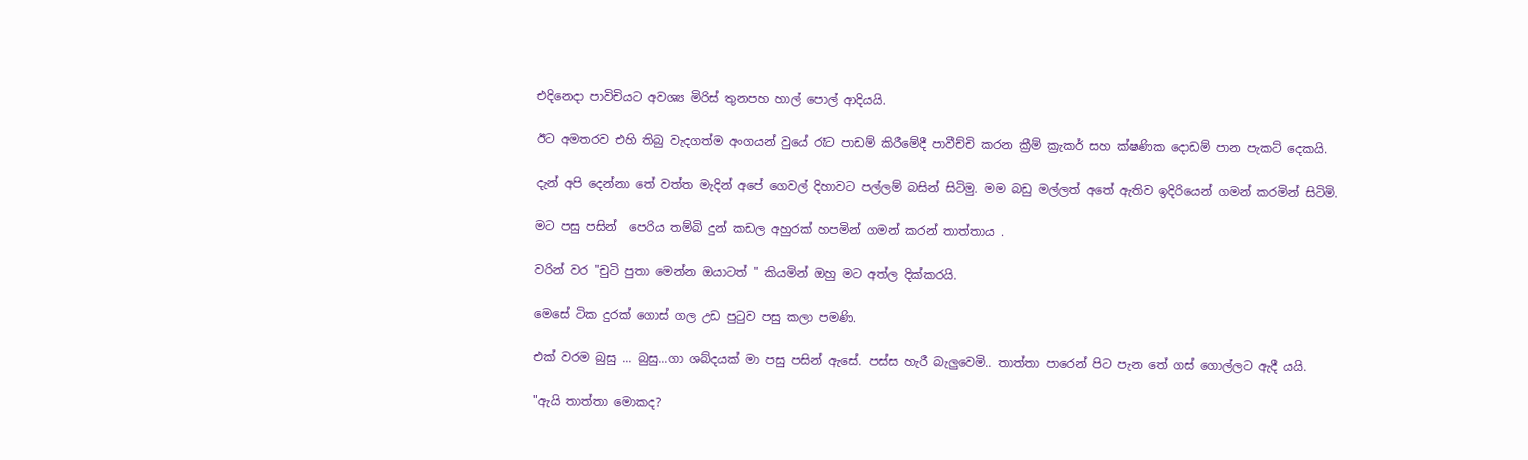එදිනෙදා පාවිචියට අවශ්‍ය මිරිස් තුනපහ හාල් පොල් ආදියයි.

ඊට අමතරව එහි තිබු වැදගත්ම අංගයන් වුයේ රෑට පාඩම් කිරීමේදී පාවීච්චි කරන ක්‍රීම් ක්‍රැකර් සහ ක්ෂණික දොඩම් පාන පැකට් දෙකයි.

දැන් අපි දෙන්නා තේ වත්ත මැදින් අපේ ගෙවල් දිහාවට පල්ලම් බසින් සිටිමු. මම බඩු මල්ලත් අතේ ඇතිව ඉදිරියෙන් ගමන් කරමින් සිටිමි.

මට පසු පසින්  පෙරිය තම්බි දුන් කඩල අහුරක් හපමින් ගමන් කරන් තාත්තාය .

වරින් වර "චුටි පුතා මෙන්න ඔයාටත් " කියමින් ඔහු මට අත්ල දික්කරයි.

මෙසේ ටික දුරක් ගොස් ගල උඩ පුටුව පසු කලා පමණි.

එක් වරම බුසු ... බුසු...ගා ශබ්දයක් මා පසු පසින් ඇසේ. පස්ස හැරී බැලුවෙමි.. තාත්තා පාරෙන් පිට පැන තේ ගස් ගොල්ලට ඇදී යයි.

"ඇයි තාත්තා මොකද?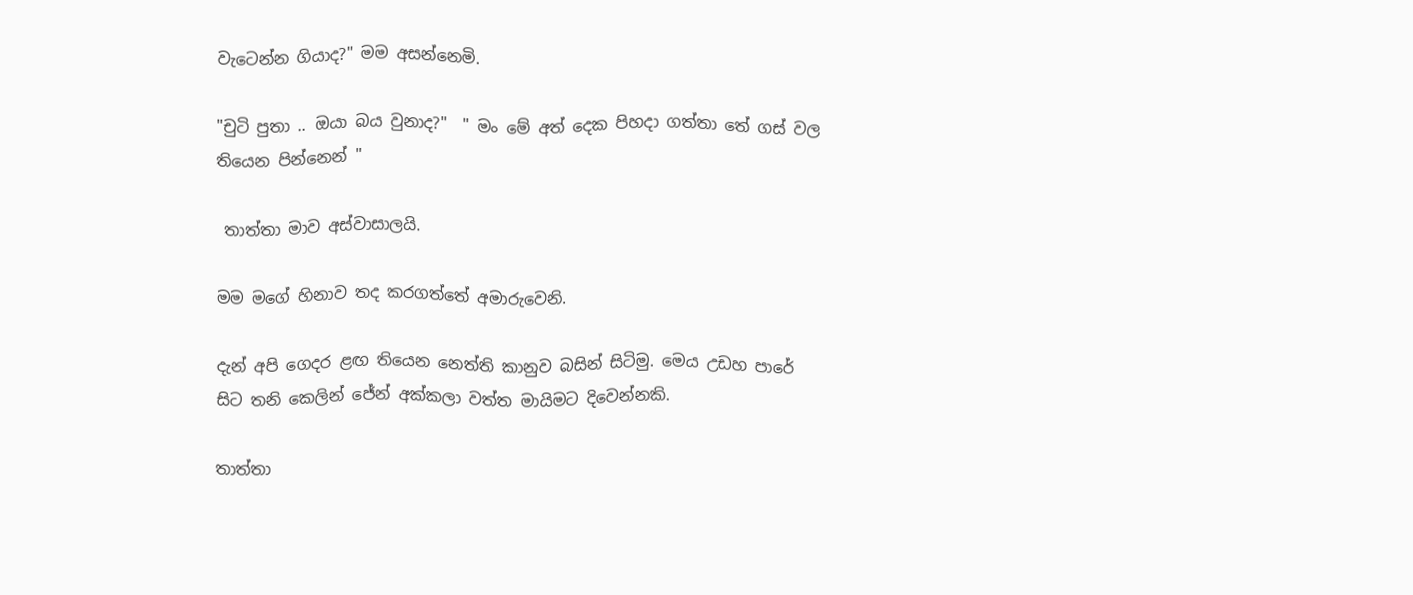වැටෙන්න ගියාද?" මම අසන්නෙමි.

"චුටි පුතා .. ඔයා බය වුනාද?"  " මං මේ අත් දෙක පිහදා ගත්තා තේ ගස් වල තියෙන පින්නෙන් "

 තාත්තා මාව අස්වාසාලයි.

මම මගේ හිනාව තද කරගත්තේ අමාරුවෙනි.

දැන් අපි ගෙදර ළඟ තියෙන නෙත්ති කානුව බසින් සිටිමු. මෙය උඩහ පාරේ සිට තනි කෙලින් ජේන් අක්කලා වත්ත මායිමට දිවෙන්නකි.

තාත්තා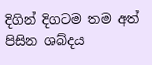දිගින් දිගටම තම අත් පිසින ශබ්දය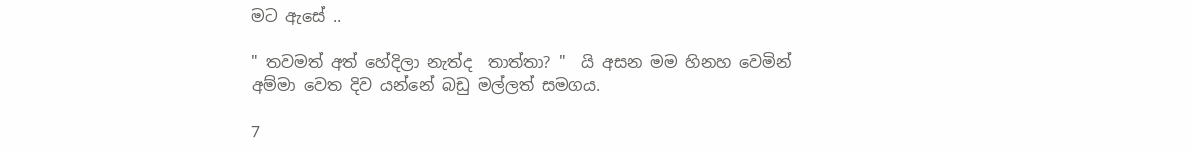මට ඇසේ ..

" තවමත් අත් හේදිලා නැත්ද  තාත්තා? "  යි අසන මම හිනහ වෙමින් අම්මා වෙත දිව යන්නේ බඩු මල්ලත් සමගය.

7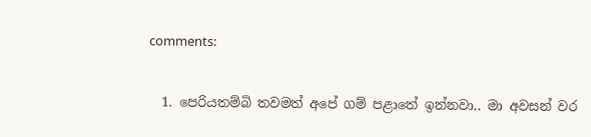comments:

  1. පෙරියතම්බි තවමත් අපේ ගම් පළාතේ ඉන්නවා.. මා අවසන් වර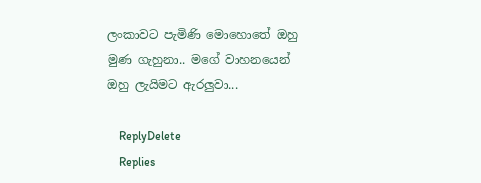ලංකාවට පැමිණි මොහොතේ ඔහු මුණ ගැහුනා.. මගේ වාහනයෙන් ඔහු ලැයිමට ඇරලුවා...

    ReplyDelete
    Replies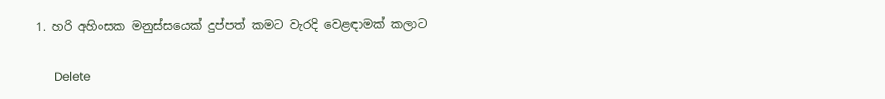1. හරි අහිංසක මනුස්සයෙක් දුප්පත් කමට වැරදි වෙළඳාමක් කලාට

      Delete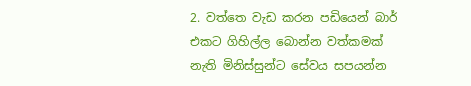2. වත්තෙ වැඩ කරන පඩියෙන් බාර් එකට ගිහිල්ල බොන්න වත්කමක් නැති මිනිස්සුන්ට සේවය සපයන්න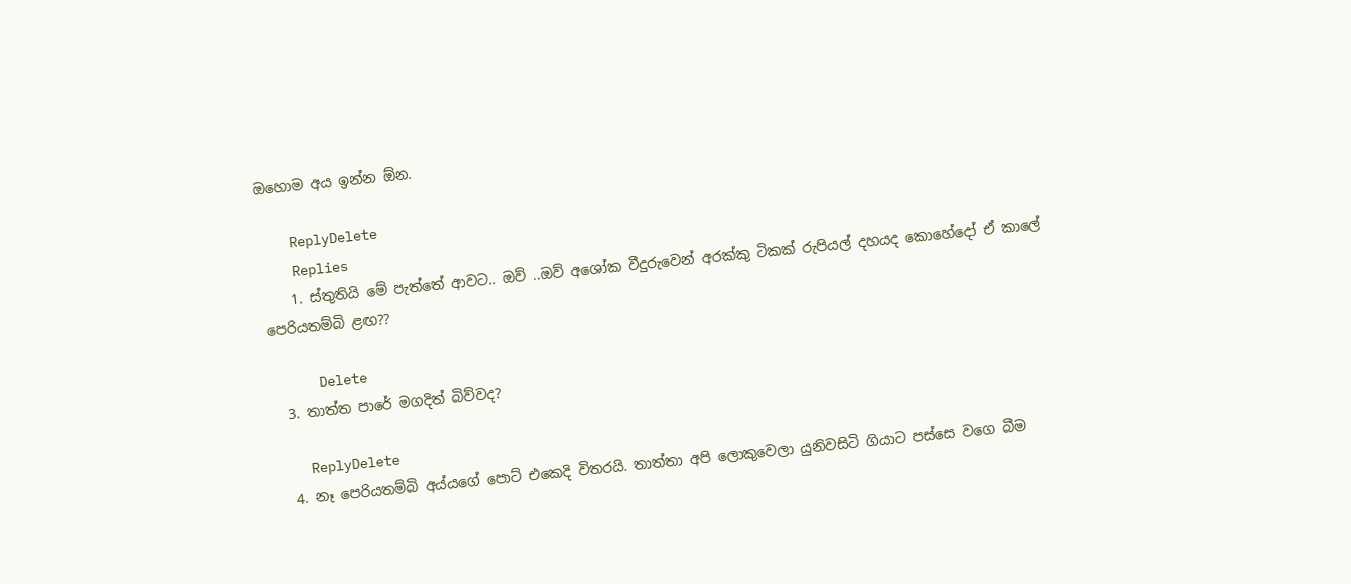ඔහොම අය ඉන්න ඕන.

    ReplyDelete
    Replies
    1. ස්තුතියි මේ පැත්තේ ආවට.. ඔව් ..ඔව් අශෝක වීදුරුවෙන් අරක්කු ටිකක් රුපියල් දහයද කොහේදෝ ඒ කාලේ පෙරියතම්බි ළඟ??

      Delete
  3. තාත්ත පාරේ මගදිත් බිව්වද?

    ReplyDelete
  4. නෑ පෙරියතම්බි අය්යගේ පොට් එකෙදි විතරයි. තාත්තා අපි ලොකුවෙලා යුනිවසිටි ගියාට පස්සෙ වගෙ බීම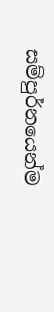සම්පුර්නයෙන්ම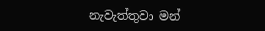නැවැත්තුවා මන්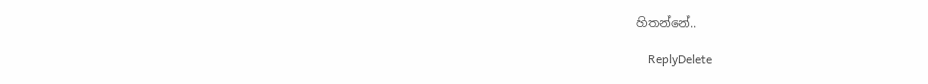හිතන්නේ..

    ReplyDelete